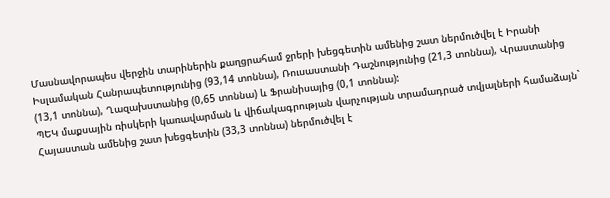Մասնավորապես վերջին տարիներին քաղցրահամ ջրերի խեցգետին ամենից շատ ներմուծվել է Իրանի Իսլամական Հանրապետությունից (93,14 տոննա), Ռուսաստանի Դաշնությունից (21,3 տոննա), Վրաստանից (13,1 տոննա), Ղազախստանից (0,65 տոննա) և Ֆրանիսայից (0,1 տոննա):
ՊԵԿ մաքսային ռիսկերի կառավարման և վիճակագրության վարչության տրամադրած տվյալների համաձայն` Հայաստան ամենից շատ խեցգետին (33,3 տոննա) ներմուծվել է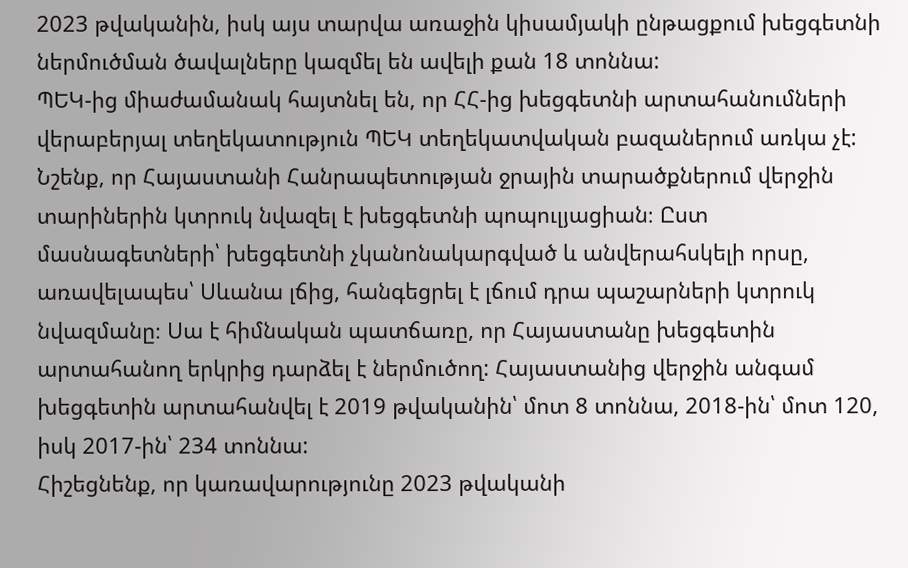2023 թվականին, իսկ այս տարվա առաջին կիսամյակի ընթացքում խեցգետնի ներմուծման ծավալները կազմել են ավելի քան 18 տոննա:
ՊԵԿ-ից միաժամանակ հայտնել են, որ ՀՀ-ից խեցգետնի արտահանումների վերաբերյալ տեղեկատություն ՊԵԿ տեղեկատվական բազաներում առկա չէ:
Նշենք, որ Հայաստանի Հանրապետության ջրային տարածքներում վերջին տարիներին կտրուկ նվազել է խեցգետնի պոպուլյացիան։ Ըստ մասնագետների՝ խեցգետնի չկանոնակարգված և անվերահսկելի որսը, առավելապես՝ Սևանա լճից, հանգեցրել է լճում դրա պաշարների կտրուկ նվազմանը։ Սա է հիմնական պատճառը, որ Հայաստանը խեցգետին արտահանող երկրից դարձել է ներմուծող: Հայաստանից վերջին անգամ խեցգետին արտահանվել է 2019 թվականին՝ մոտ 8 տոննա, 2018-ին՝ մոտ 120, իսկ 2017-ին՝ 234 տոննա:
Հիշեցնենք, որ կառավարությունը 2023 թվականի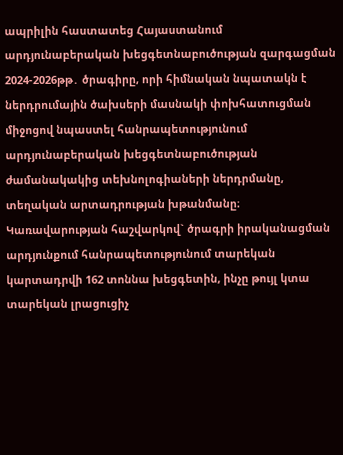ապրիլին հաստատեց Հայաստանում արդյունաբերական խեցգետնաբուծության զարգացման 2024-2026թթ․ ծրագիրը, որի հիմնական նպատակն է ներդրումային ծախսերի մասնակի փոխհատուցման միջոցով նպաստել հանրապետությունում արդյունաբերական խեցգետնաբուծության ժամանակակից տեխնոլոգիաների ներդրմանը, տեղական արտադրության խթանմանը։ Կառավարության հաշվարկով` ծրագրի իրականացման արդյունքում հանրապետությունում տարեկան կարտադրվի 162 տոննա խեցգետին, ինչը թույլ կտա տարեկան լրացուցիչ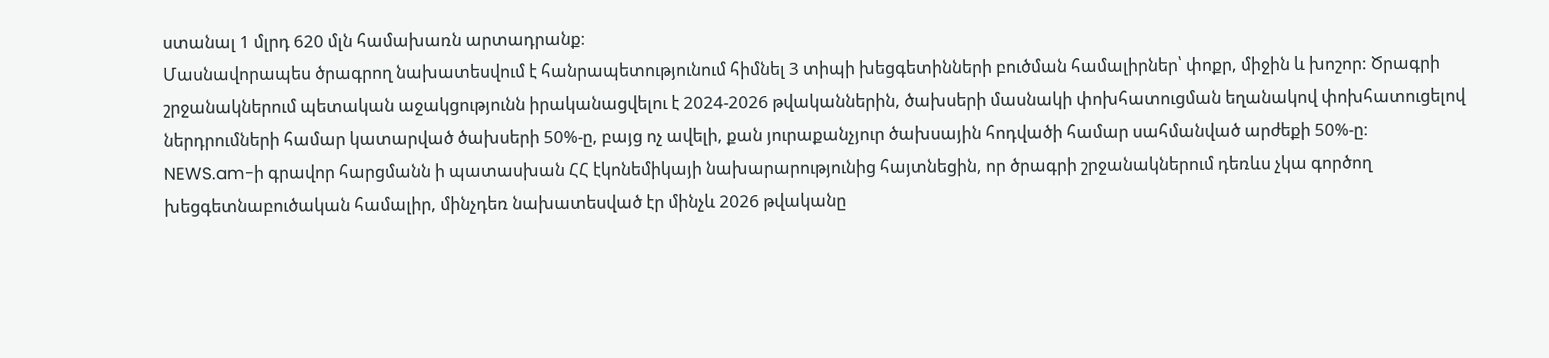ստանալ 1 մլրդ 620 մլն համախառն արտադրանք։
Մասնավորապես ծրագրող նախատեսվում է հանրապետությունում հիմնել 3 տիպի խեցգետինների բուծման համալիրներ՝ փոքր, միջին և խոշոր: Ծրագրի շրջանակներում պետական աջակցությունն իրականացվելու է 2024-2026 թվականներին, ծախսերի մասնակի փոխհատուցման եղանակով փոխհատուցելով ներդրումների համար կատարված ծախսերի 50%-ը, բայց ոչ ավելի, քան յուրաքանչյուր ծախսային հոդվածի համար սահմանված արժեքի 50%-ը։
NEWS.am-ի գրավոր հարցմանն ի պատասխան ՀՀ էկոնեմիկայի նախարարությունից հայտնեցին, որ ծրագրի շրջանակներում դեռևս չկա գործող խեցգետնաբուծական համալիր, մինչդեռ նախատեսված էր մինչև 2026 թվականը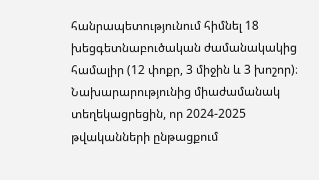հանրապետությունում հիմնել 18 խեցգետնաբուծական ժամանակակից համալիր (12 փոքր, 3 միջին և 3 խոշոր)։
Նախարարությունից միաժամանակ տեղեկացրեցին, որ 2024-2025 թվականների ընթացքում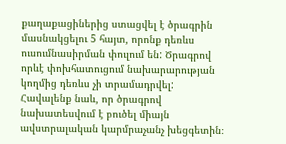քաղաքացիներից ստացվել է ծրագրին մասնակցելու 5 հայտ, որոնք դեռևս ուսումնասիրման փուլում են: Ծրագրով որևէ փոխհատուցում նախարարության կողմից դեռևս չի տրամադրվել:
Հավալենք նաև, որ ծրագրով նախատեսվում է բուծել միայն ավստրալական կարմրաչանչ խեցգետին։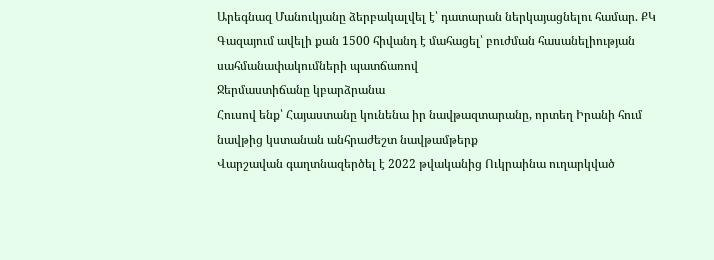Արեգնազ Մանուկյանը ձերբակալվել է՝ դատարան ներկայացնելու համար. ՔԿ
Գազայում ավելի քան 1500 հիվանդ է մահացել՝ բուժման հասանելիության սահմանափակումների պատճառով
Ջերմաստիճանը կբարձրանա
Հուսով ենք՝ Հայաստանը կունենա իր նավթազտարանը, որտեղ Իրանի հում նավթից կստանան անհրաժեշտ նավթամթերք
Վարշավան գաղտնազերծել է 2022 թվականից Ուկրաինա ուղարկված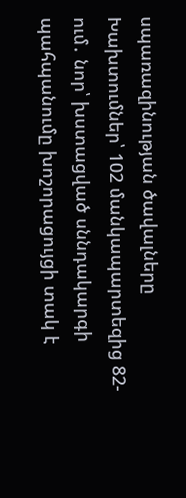սպառազինության ծավալները
Խախտումներ՝ 102 մանկապարտեզից 82-ում․ նոր՝ խստացված սննդակարգի պահպանումը խոշորացույցի տակ է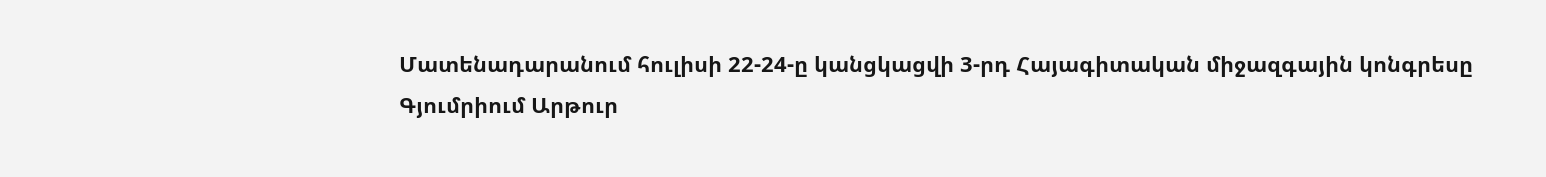Մատենադարանում հուլիսի 22-24-ը կանցկացվի 3-րդ Հայագիտական միջազգային կոնգրեսը
Գյումրիում Արթուր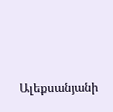Ալեքսանյանի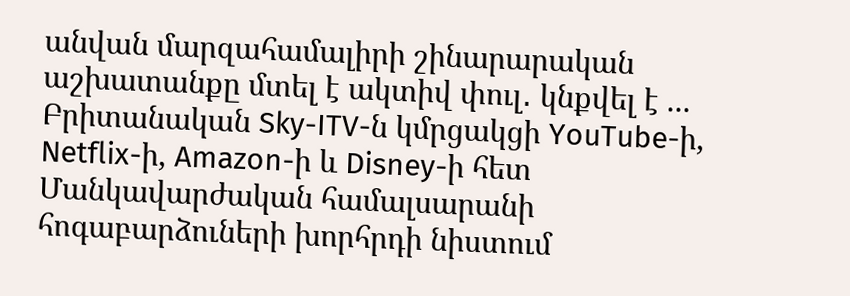անվան մարզահամալիրի շինարարական աշխատանքը մտել է ակտիվ փուլ․ կնքվել է ...
Բրիտանական Sky-ITV-ն կմրցակցի YouTube-ի, Netflix-ի, Amazon-ի և Disney-ի հետ
Մանկավարժական համալսարանի հոգաբարձուների խորհրդի նիստում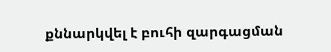քննարկվել է բուհի զարգացման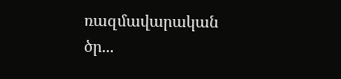ռազմավարական ծր...